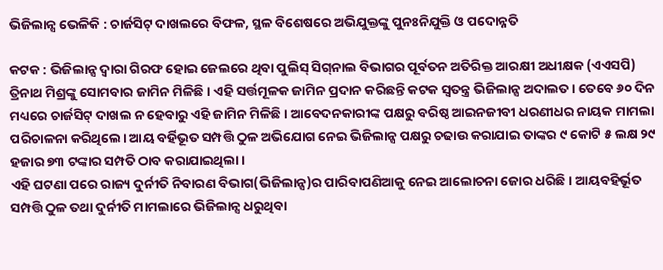ଭିଜିଲାନ୍ସ ଭେଳିକି : ଚାର୍ଜସିଟ୍‌ ଦାଖଲରେ ବିଫଳ, ସ୍ଥଳ ବିଶେଷରେ ଅଭିଯୁକ୍ତଙ୍କୁ ପୁନଃନିଯୁକ୍ତି ଓ ପଦୋନ୍ନତି

କଟକ : ଭିଜିଲାନ୍ସ ଦ୍ବାରା ଗିରଫ ହୋଇ ଜେଲରେ ଥିବା ପୁଲିସ୍‌ ସିଗ୍‌ନାଲ ବିଭାଗର ପୂର୍ବତନ ଅତିରିକ୍ତ ଆରକ୍ଷୀ ଅଧୀକ୍ଷକ (ଏଏସପି) ତ୍ରିନାଥ ମିଶ୍ରଙ୍କୁ ସୋମବାର ଜାମିନ ମିଳିଛି । ଏହି ସର୍ତ୍ତମୂଳକ ଜାମିନ ପ୍ରଦାନ କରିଛନ୍ତି କଟକ ସ୍ୱତନ୍ତ୍ର ଭିଜିଲାନ୍ସ ଅଦାଲତ। ତେବେ ୬୦ ଦିନ ମଧ୍ୟରେ ଚାର୍ଜସିଟ୍‌ ଦାଖଲ ନ ହେବାରୁ ଏହି ଜାମିନ ମିଳିଛି। ଆବେଦନକାରୀଙ୍କ ପକ୍ଷରୁ ବରିଷ୍ଠ ଆଇନଜୀବୀ ଧରଣୀଧର ନାୟକ ମାମଲା ପରିଚାଳନା କରିଥିଲେ। ଆୟ ବର୍ହିଭୂତ ସମ୍ପତ୍ତି ଠୁଳ ଅଭିଯୋଗ ନେଇ ଭିଜିଲାନ୍ସ ପକ୍ଷରୁ ଚଢାଉ କରାଯାଇ ତାଙ୍କର ୯ କୋଟି ୫ ଲକ୍ଷ ୨୯ ହଜାର ୭୩ ଟଙ୍କାର ସମ୍ପତି ଠାବ କରାଯାଇଥିଲା।
ଏହି ଘଟଣା ପରେ ରାଜ୍ୟ ଦୁର୍ନୀତି ନିବାରଣ ବିଭାଗ(ଭିଜିଲାନ୍ସ)ର ପାରିବାପଣିଆକୁ ନେଇ ଆଲୋଚନା ଜୋର ଧରିଛି। ଆୟବହିର୍ଭୂତ ସମ୍ପତ୍ତି ଠୁଳ ତଥା ଦୁର୍ନୀତି ମାମଲାରେ ଭିଜିଲାନ୍ସ ଧରୁଥିବା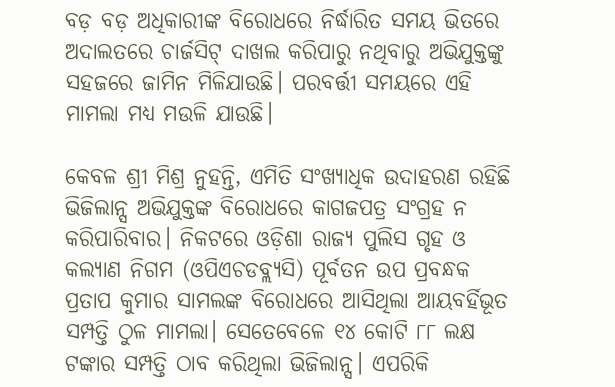ବଡ଼ ବଡ଼ ଅଧିକାରୀଙ୍କ ବିରୋଧରେ ନିର୍ଦ୍ଧାରିତ ସମୟ ଭିତରେ ଅଦାଲତରେ ଚାର୍ଜସିଟ୍‌ ଦାଖଲ କରିପାରୁ ନଥିବାରୁ ଅଭିଯୁକ୍ତଙ୍କୁ ସହଜରେ ଜାମିନ ମିଳିଯାଉଛି। ପରବର୍ତ୍ତୀ ସମୟରେ ଏହି ମାମଲା ମଧ୍ୟ ମଉଳି ଯାଉଛି।

କେବଳ ଶ୍ରୀ ମିଶ୍ର ନୁହନ୍ତି, ଏମିତି ସଂଖ୍ୟାଧିକ ଉଦାହରଣ ରହିଛି ଭିଜିଲାନ୍ସ ଅଭିଯୁକ୍ତଙ୍କ ବିରୋଧରେ କାଗଜପତ୍ର ସଂଗ୍ରହ ନ କରିପାରିବାର। ନିକଟରେ ଓଡ଼ିଶା ରାଜ୍ୟ ପୁଲିସ ଗୃହ ଓ କଲ୍ୟାଣ ନିଗମ (ଓପିଏଚଡବ୍ଲ୍ୟସି) ପୂର୍ବତନ ଉପ ପ୍ରବନ୍ଧକ ପ୍ରତାପ କୁମାର ସାମଲଙ୍କ ବିରୋଧରେ ଆସିଥିଲା ଆୟବର୍ହିଭୂତ ସମ୍ପତ୍ତି ଠୁଳ ମାମଲା। ସେତେବେଳେ ୧୪ କୋଟି ୮୮ ଲକ୍ଷ ଟଙ୍କାର ସମ୍ପତ୍ତି ଠାବ କରିଥିଲା ଭିଜିଲାନ୍ସ। ଏପରିକି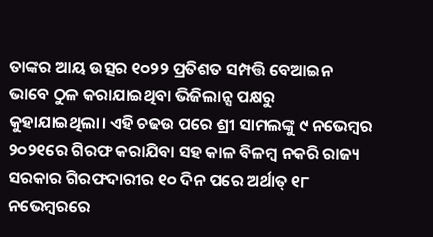ତାଙ୍କର ଆୟ ଉତ୍ସର ୧୦୨୨ ପ୍ରତିଶତ ସମ୍ପତ୍ତି ବେଆଇନ ଭାବେ ଠୁଳ କରାଯାଇଥିବା ଭିଜିଲାନ୍ସ ପକ୍ଷରୁ କୁହାଯାଇଥିଲା। ଏହି ଚଢଉ ପରେ ଶ୍ରୀ ସାମଲଙ୍କୁ ୯ ନଭେମ୍ବର ୨୦୨୧ରେ ଗିରଫ କରାଯିବା ସହ କାଳ ବିଳମ୍ବ ନକରି ରାଜ୍ୟ ସରକାର ଗିରଫଦାରୀର ୧୦ ଦିନ ପରେ ଅର୍ଥାତ୍‌ ୧୮ ନଭେମ୍ବରରେ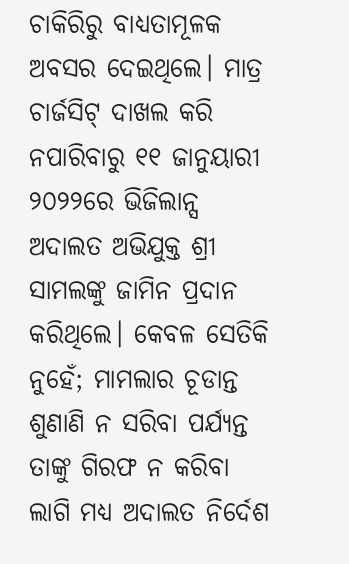ଚାକିରିରୁ ବାଧ୍ୟତାମୂଳକ ଅବସର ଦେଇଥିଲେ। ମାତ୍ର ଚାର୍ଜସିଟ୍‌ ଦାଖଲ କରି ନପାରିବାରୁ ୧୧ ଜାନୁୟାରୀ ୨୦୨୨ରେ ଭିଜିଲାନ୍ସ ଅଦାଲତ ଅଭିଯୁକ୍ତ ଶ୍ରୀ ସାମଲଙ୍କୁ ଜାମିନ ପ୍ରଦାନ କରିଥିଲେ। କେବଳ ସେତିକି ନୁହେଁ; ମାମଲାର ଚୂଡାନ୍ତ ଶୁଣାଣି ନ ସରିବା ପର୍ଯ୍ୟନ୍ତ ତାଙ୍କୁ ଗିରଫ ନ କରିବା ଲାଗି ମଧ୍ୟ ଅଦାଲତ ନିର୍ଦେଶ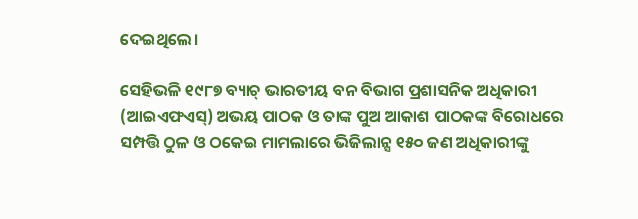ଦେଇଥିଲେ।

ସେହିଭଳି ୧୯୮୭ ବ୍ୟାଚ୍‌ ଭାରତୀୟ ବନ ବିଭାଗ ପ୍ରଶାସନିକ ଅଧିକାରୀ (ଆଇଏଫଏସ୍‌) ଅଭୟ ପାଠକ ଓ ତାଙ୍କ ପୁଅ ଆକାଶ ପାଠକଙ୍କ ବିରୋଧରେ ସମ୍ପତ୍ତି ଠୁଳ ଓ ଠକେଇ ମାମଲାରେ ଭିଜିଲାନ୍ସ ୧୫୦ ଜଣ ଅଧିକାରୀଙ୍କୁ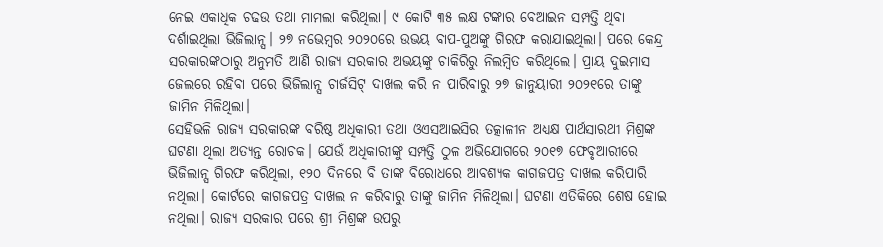ନେଇ ଏକାଧିକ ଚଢଉ ତଥା ମାମଲା କରିଥିଲା। ୯ କୋଟି ୩୫ ଲକ୍ଷ ଟଙ୍କାର ବେଆଇନ ସମ୍ପତ୍ତି ଥିବା ଦର୍ଶାଇଥିଲା ଭିଜିଲାନ୍ସ। ୨୭ ନଭେମ୍ବର ୨୦୨୦ରେ ଉଭୟ ବାପ-ପୁଅଙ୍କୁ ଗିରଫ କରାଯାଇଥିଲା। ପରେ କେନ୍ଦ୍ର ସରକାରଙ୍କଠାରୁ ଅନୁମତି ଆଣି ରାଜ୍ୟ ସରକାର ଅଭୟଙ୍କୁ ଚାକିରିରୁ ନିଲମ୍ବିତ କରିଥିଲେ। ପ୍ରାୟ ଦୁଇମାସ ଜେଲରେ ରହିବା ପରେ ଭିଜିଲାନ୍ସ ଚାର୍ଜସିଟ୍‌ ଦାଖଲ କରି ନ ପାରିବାରୁ ୨୭ ଜାନୁୟାରୀ ୨୦୨୧ରେ ତାଙ୍କୁ ଜାମିନ ମିଳିଥିଲା।
ସେହିଭଳି ରାଜ୍ୟ ସରକାରଙ୍କ ବରିଷ୍ଠ ଅଧିକାରୀ ତଥା ଓଏସଆଇସିର ତତ୍କାଳୀନ ଅଧ୍ୟକ୍ଷ ପାର୍ଥସାରଥୀ ମିଶ୍ରଙ୍କ ଘଟଣା ଥିଲା ଅତ୍ୟନ୍ତ ରୋଚକ। ଯେଉଁ ଅଧିକାରୀଙ୍କୁ ସମ୍ପତ୍ତି ଠୁଳ ଅଭିଯୋଗରେ ୨୦୧୭ ଫେବୃଆରୀରେ ଭିଜିଲାନ୍ସ ଗିରଫ କରିଥିଲା, ୧୨୦ ଦିନରେ ବି ତାଙ୍କ ବିରୋଧରେ ଆବଶ୍ୟକ କାଗଜପତ୍ର ଦାଖଲ କରିପାରି ନଥିଲା। କୋର୍ଟରେ କାଗଜପତ୍ର ଦାଖଲ ନ କରିବାରୁ ତାଙ୍କୁ ଜାମିନ ମିଳିଥିଲା। ଘଟଣା ଏତିକିରେ ଶେଷ ହୋଇ ନଥିଲା। ରାଜ୍ୟ ସରକାର ପରେ ଶ୍ରୀ ମିଶ୍ରଙ୍କ ଉପରୁ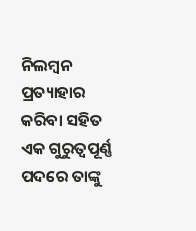ନିଲମ୍ବନ ପ୍ରତ୍ୟାହାର କରିବା ସହିତ ଏକ ଗୁରୁତ୍ୱପୂର୍ଣ୍ଣ ପଦରେ ତାଙ୍କୁ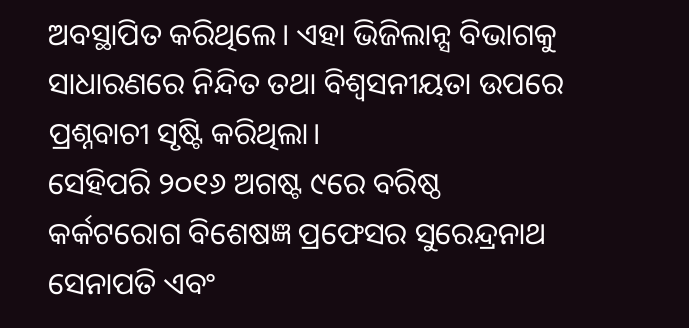ଅବସ୍ଥାପିତ କରିଥିଲେ। ଏହା ଭିଜିଲାନ୍ସ ବିଭାଗକୁ ସାଧାରଣରେ ନିନ୍ଦିତ ତଥା ବିଶ୍ବସନୀୟତା ଉପରେ ପ୍ରଶ୍ନବାଚୀ ସୃଷ୍ଟି କରିଥିଲା।
ସେହିପରି ୨୦୧୬ ଅଗଷ୍ଟ ୯ରେ ବରିଷ୍ଠ କର୍କଟରୋଗ ବିଶେଷଜ୍ଞ ପ୍ରଫେସର ସୁରେନ୍ଦ୍ରନାଥ ସେନାପତି ଏବଂ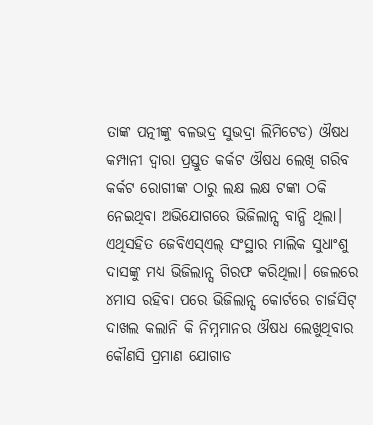ତାଙ୍କ ପତ୍ନୀଙ୍କୁ ବଳଭଦ୍ର ସୁଭଦ୍ରା ଲିମିଟେଡ) ଔଷଧ କମ୍ପାନୀ ଦ୍ୱାରା ପ୍ରସ୍ତୁତ କର୍କଟ ଔଷଧ ଲେଖି ଗରିବ କର୍କଟ ରୋଗୀଙ୍କ ଠାରୁ ଲକ୍ଷ ଲକ୍ଷ ଟଙ୍କା ଠକି ନେଇଥିବା ଅଭିଯୋଗରେ ଭିଜିଲାନ୍ସ ବାନ୍ଧି ଥିଲା। ଏଥିସହିତ ଜେବିଏସ୍‍ଏଲ୍‍ ସଂସ୍ଥାର ମାଲିକ ସୁଧାଂଶୁ ଦାସଙ୍କୁ ମଧ୍ୟ ଭିଜିଲାନ୍ସ ଗିରଫ କରିଥିଲା। ଜେଲରେ ୪ମାସ ରହିବା ପରେ ଭିଜିଲାନ୍ସ କୋର୍ଟରେ ଚାର୍ଜସିଟ୍‌ ଦାଖଲ କଲାନି କି ନିମ୍ନମାନର ଔଷଧ ଲେଖୁଥିବାର କୌଣସି ପ୍ରମାଣ ଯୋଗାଡ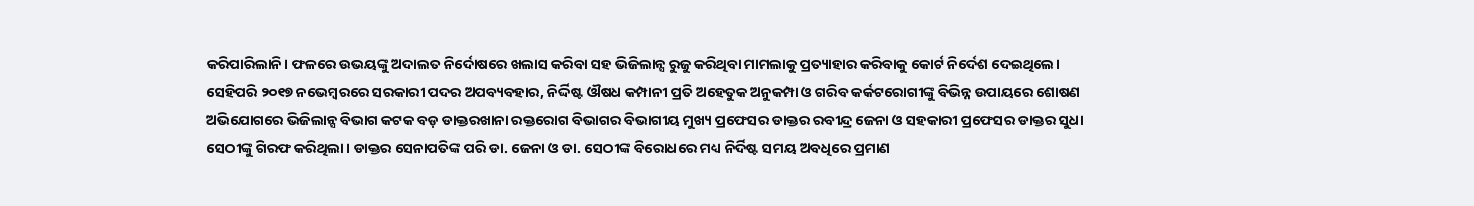କରିପାରିଲାନି। ଫଳରେ ଉଭୟଙ୍କୁ ଅଦାଲତ ନିର୍ଦୋଷରେ ଖଲାସ କରିବା ସହ ଭିଜିଲାନ୍ସ ରୁଜୁ କରିଥିବା ମାମଲାକୁ ପ୍ରତ୍ୟାହାର କରିବାକୁ କୋର୍ଟ ନିର୍ଦେଶ ଦେଇଥିଲେ।
ସେହିପରି ୨୦୧୭ ନଭେମ୍ବରରେ ସରକାରୀ ପଦର ଅପବ୍ୟବହାର, ନିର୍ଦ୍ଦିଷ୍ଟ ଔଷଧ କମ୍ପାନୀ ପ୍ରତି ଅହେତୁକ ଅନୁକମ୍ପା ଓ ଗରିବ କର୍କଟରୋଗୀଙ୍କୁ ବିଭିନ୍ନ ଉପାୟରେ ଶୋଷଣ ଅଭିଯୋଗରେ ଭିଜିଲାନ୍ସ ବିଭାଗ କଟକ ବଡ଼ ଡାକ୍ତରଖାନା ରକ୍ତରୋଗ ବିଭାଗର ବିଭାଗୀୟ ମୁଖ୍ୟ ପ୍ରଫେସର ଡାକ୍ତର ରବୀନ୍ଦ୍ର ଜେନା ଓ ସହକାରୀ ପ୍ରଫେସର ଡାକ୍ତର ସୁଧା ସେଠୀଙ୍କୁ ଗିରଫ କରିଥିଲା। ଡାକ୍ତର ସେନାପତିଙ୍କ ପରି ଡା. ଜେନା ଓ ଡା. ସେଠୀଙ୍କ ବିରୋଧରେ ମଧ୍ୟ ନିର୍ଦିଷ୍ଟ ସମୟ ଅବଧିରେ ପ୍ରମାଣ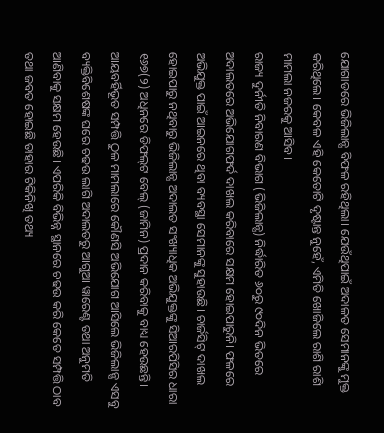ଯୋଗାଡରେ ଭିଜିଲାନ୍ସ ବିଫଳ ରହିଥିଲା। ଯେଉଁଥିପାଇଁ ଅଦାଳତ ସେମାନଙ୍କୁ ମୁକ୍ତ କରିଥିଲେ। କେବଳ ଏହି କେତୋଟି ଦୃଷ୍ଟାନ୍ତ ନୁହେଁ, ଏମିତି ଖୋଜିଲେ ରାଶି ରାଶି ମାମଲା ନଜରକୁ ଆସିବ।
ରାଜ୍ୟ ଦୁର୍ନୀତି ନିବାରଣ ବିଭାଗ (ଭିଜିଲାନ୍ସ) ନିର୍ଦ୍ଧାରିତ ୬୦ରୁ ୯୦ଦିନ ଭିତରେ ଅଦାଲତରେ ଅଭିଯୋଗଫର୍ଦ ଦାଖଲ କରିବାରେ ସକ୍ଷମ ହୋଇପାରୁନି। ଫଳରେ ଅଭିଯୁକ୍ତ ପାଇଁ ଆଇନରେ ଥିବା ବ୍ୟବସ୍ଥା ସେମାନଙ୍କୁ ସୁହାଉଛି। ଚାର୍ଜସିଟ୍‌ ଦାଖଲ ହୋଇପାରୁ ନଥିବାରୁ ଭିଜିଲାନ୍ସ ଅଦାଲତ ସଂଖ୍ୟାଧିକ ଅଭିଯୁକ୍ତଙ୍କୁ ସିଆରପିସିର ଧାରା ୧୬୭(୨) ଅଧିନରେ ଡିଫଲ୍‌ଟ ବେଲ୍‌ (ଜାମିନ) ପ୍ରଦାନ କରିବାକୁ ବାଧ୍ୟ ହେଉଛନ୍ତି।
ଆୟବର୍ହିଭୂତ ସମ୍ପତ୍ତି ଠୁଳ ମାମଲାରେ କୌଣସି ଅଭିଯୋଗ ଆସିଲେ ଭିଜିଲାନ୍ସ ଏସବୁ ବ୍ୟକ୍ତିବିଶେଷଙ୍କ ଘରେ ଚଢଉ ଲାଗି ଅଦାଲତରୁ ଆଗୁଆ ୱାରେଣ୍ଟ ତଥା ଅନୁମତି ଆଣିବାକୁ ସକ୍ଷମ ହେଉଛି। ଏପରିକି ବିଭିନ୍ନ ସ୍ଥାନରେ ଚଢଉ କରି କେତେ ସମ୍ପତ୍ତି ଠାବ ତଥା ଜବତ ହୋଇଛି ତାହାର ଟିକିନିଖି ତଥ୍ୟ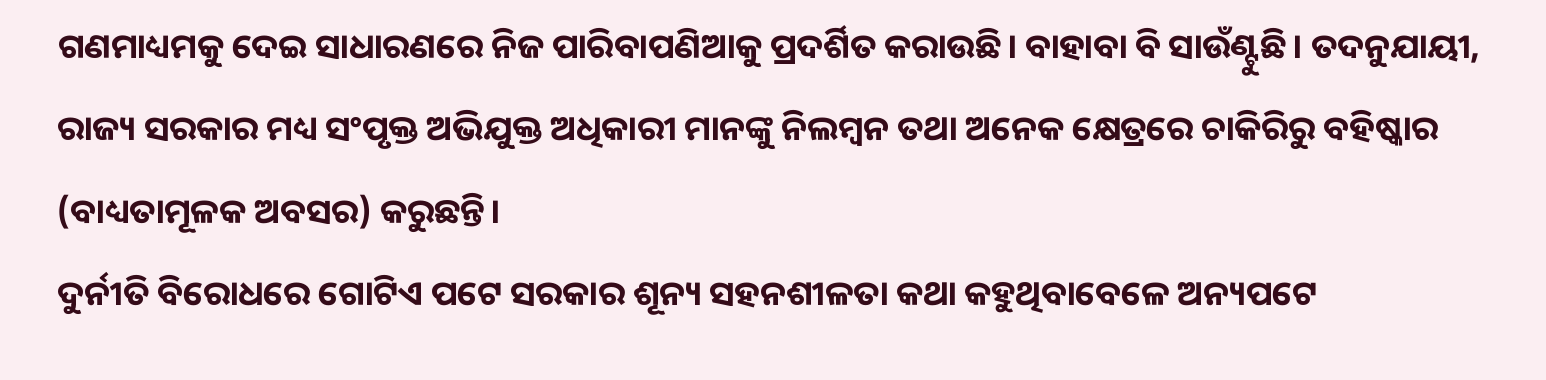ଗଣମାଧ୍ୟମକୁ ଦେଇ ସାଧାରଣରେ ନିଜ ପାରିବାପଣିଆକୁ ପ୍ରଦର୍ଶିତ କରାଉଛି। ବାହାବା ବି ସାଉଁଣ୍ଟୁଛି। ତଦନୁଯାୟୀ, ରାଜ୍ୟ ସରକାର ମଧ୍ୟ ସଂପୃକ୍ତ ଅଭିଯୁକ୍ତ ଅଧିକାରୀ ମାନଙ୍କୁ ନିଲମ୍ବନ ତଥା ଅନେକ କ୍ଷେତ୍ରରେ ଚାକିରିରୁ ବହିଷ୍କାର (ବାଧ୍ୟତାମୂଳକ ଅବସର) କରୁଛନ୍ତି।
ଦୁର୍ନୀତି ବିରୋଧରେ ଗୋଟିଏ ପଟେ ସରକାର ଶୂନ୍ୟ ସହନଶୀଳତା କଥା କହୁଥିବାବେଳେ ଅନ୍ୟପଟେ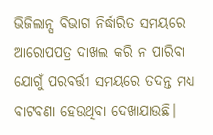ଭିଜିଲାନ୍ସ ବିଭାଗ ନିର୍ଦ୍ଧାରିତ ସମୟରେ ଆରୋପପତ୍ର ଦାଖଲ କରି ନ ପାରିବା ଯୋଗୁଁ ପରବର୍ତ୍ତୀ ସମୟରେ ତଦନ୍ତ ମଧ୍ୟ ବାଟବଣା ହେଉଥିବା ଦେଖାଯାଉଛି।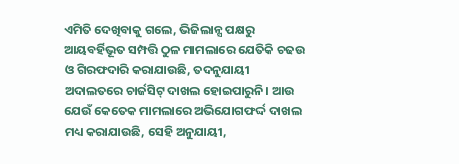ଏମିତି ଦେଖିବାକୁ ଗଲେ, ଭିଜିଲାନ୍ସ ପକ୍ଷରୁ ଆୟବର୍ହିଭୂତ ସମ୍ପତ୍ତି ଠୁଳ ମାମଲାରେ ଯେତିକି ଚଢଉ ଓ ଗିରଫଦାରି କରାଯାଉଛି, ତଦନୁଯାୟୀ ଅଦାଲତରେ ଚାର୍ଜସିଟ୍‌ ଦାଖଲ ହୋଇପାରୁନି। ଆଉ ଯେଉଁ କେତେକ ମାମଲାରେ ଅଭିଯୋଗଫର୍ଦ୍ଦ ଦାଖଲ ମଧ୍ୟ କରାଯାଉଛି, ସେହି ଅନୁଯାୟୀ,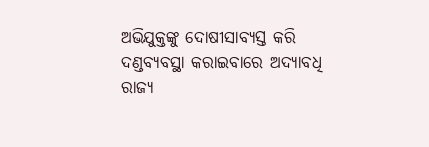ଅଭିଯୁକ୍ତଙ୍କୁ ଦୋଷୀସାବ୍ୟସ୍ତ କରି ଦଣ୍ଡବ୍ୟବସ୍ଥା କରାଇବାରେ ଅଦ୍ୟାବଧି ରାଜ୍ୟ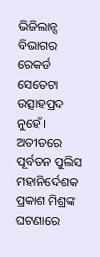ଭିଜିଲାନ୍ସ ବିଭାଗର ରେକର୍ଡ ସେତେଟା ଉତ୍ସାହପ୍ରଦ ନୁହେଁ। ଅତୀତରେ ପୂର୍ବତନ ପୁଲିସ ମହାନିର୍ଦେଶକ ପ୍ରକାଶ ମିଶ୍ରଙ୍କ ଘଟଣାରେ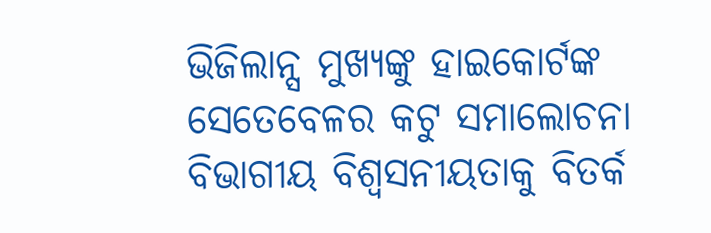ଭିଜିଲାନ୍ସ ମୁଖ୍ୟଙ୍କୁ ହାଇକୋର୍ଟଙ୍କ ସେତେବେଳର କଟୁ ସମାଲୋଚନା ବିଭାଗୀୟ ବିଶ୍ବସନୀୟତାକୁ ବିତର୍କ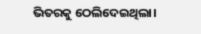ଭିତରକୁ ଠେଲିଦେଇଥିଲା।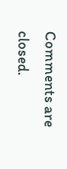Comments are closed.